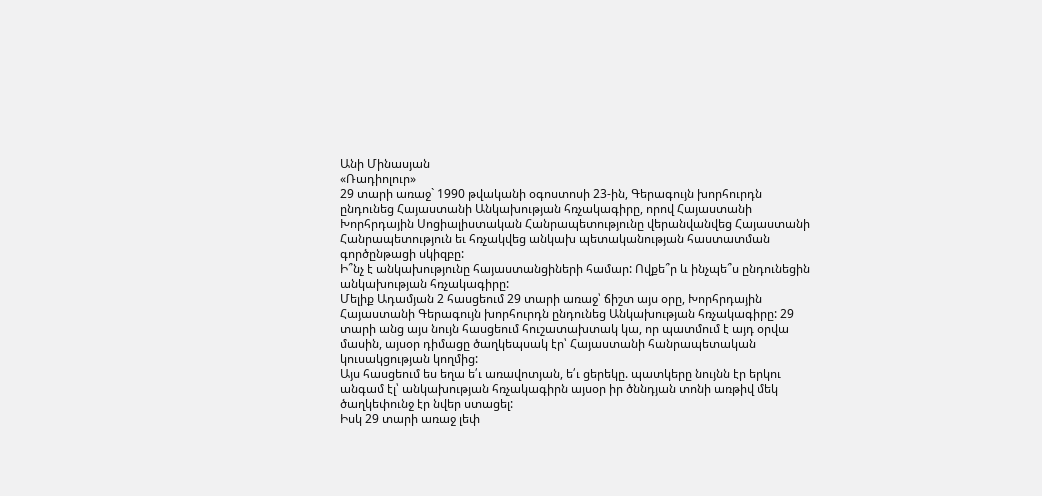Անի Մինասյան
«Ռադիոլուր»
29 տարի առաջ` 1990 թվականի օգոստոսի 23-ին, Գերագույն խորհուրդն ընդունեց Հայաստանի Անկախության հռչակագիրը, որով Հայաստանի Խորհրդային Սոցիալիստական Հանրապետությունը վերանվանվեց Հայաստանի Հանրապետություն եւ հռչակվեց անկախ պետականության հաստատման գործընթացի սկիզբը:
Ի՞նչ է անկախությունը հայաստանցիների համար: Ովքե՞ր և ինչպե՞ս ընդունեցին անկախության հռչակագիրը:
Մելիք Ադամյան 2 հասցեում 29 տարի առաջ՝ ճիշտ այս օրը, Խորհրդային Հայաստանի Գերագույն խորհուրդն ընդունեց Անկախության հռչակագիրը: 29 տարի անց այս նույն հասցեում հուշատախտակ կա, որ պատմում է այդ օրվա մասին, այսօր դիմացը ծաղկեպսակ էր՝ Հայաստանի հանրապետական կուսակցության կողմից:
Այս հասցեում ես եղա ե՛ւ առավոտյան, ե՛ւ ցերեկը. պատկերը նույնն էր երկու անգամ էլ՝ անկախության հռչակագիրն այսօր իր ծննդյան տոնի առթիվ մեկ ծաղկեփունջ էր նվեր ստացել:
Իսկ 29 տարի առաջ լեփ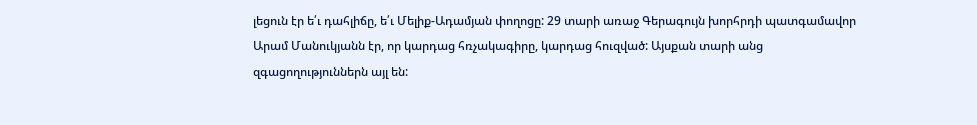լեցուն էր ե՛ւ դահլիճը, ե՛ւ Մելիք-Ադամյան փողոցը: 29 տարի առաջ Գերագույն խորհրդի պատգամավոր Արամ Մանուկյանն էր, որ կարդաց հռչակագիրը, կարդաց հուզված: Այսքան տարի անց զգացողություններն այլ են: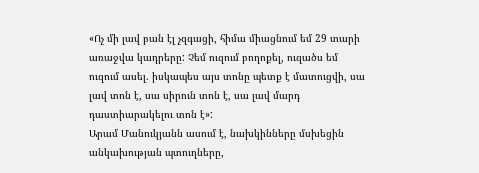«Ոչ մի լավ բան էլ չզգացի, հիմա միացնում եմ 29 տարի առաջվա կադրերը: Չեմ ուզում բողոքել, ուզածս եմ ուզում ասել. իսկապես այս տոնը պետք է մատուցվի, սա լավ տոն է, սա սիրուն տոն է, սա լավ մարդ դաստիարակելու տոն է»:
Արամ Մանուկյանն ասում է, նախկինները մսխեցին անկախության պտուղները,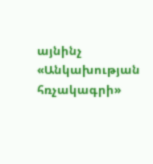այնինչ «Անկախության հռչակագրի»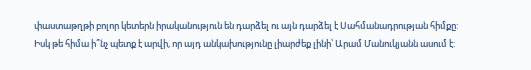փաստաթղթի բոլոր կետերն իրականություն են դարձել ու այն դարձել է Սահմանադրության հիմքը: Իսկ թե հիմա ի՞նչ պետք է արվի, որ այդ անկախությունը լիարժեք լինի՝ Արամ Մանուկյանն ասում է: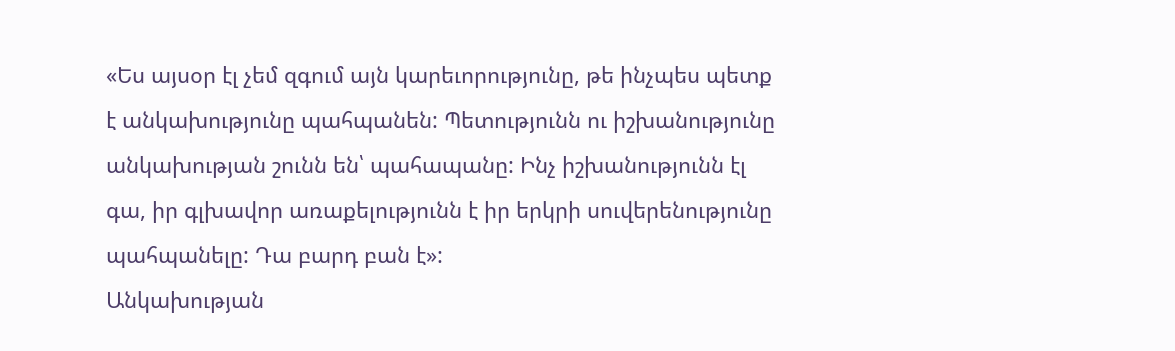«Ես այսօր էլ չեմ զգում այն կարեւորությունը, թե ինչպես պետք է անկախությունը պահպանեն: Պետությունն ու իշխանությունը անկախության շունն են՝ պահապանը: Ինչ իշխանությունն էլ գա, իր գլխավոր առաքելությունն է իր երկրի սուվերենությունը պահպանելը: Դա բարդ բան է»:
Անկախության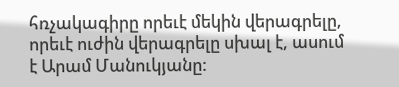հռչակագիրը որեւէ մեկին վերագրելը, որեւէ ուժին վերագրելը սխալ է, ասում է Արամ Մանուկյանը: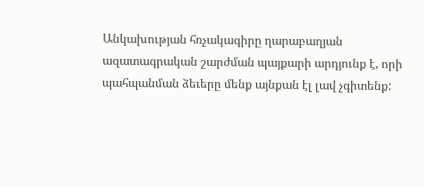Անկախության հռչակագիրը ղարաբաղյան ազատագրական շարժման պայքարի արդյունք է, որի պահպանման ձեւերը մենք այնքան էլ լավ չգիտենք: